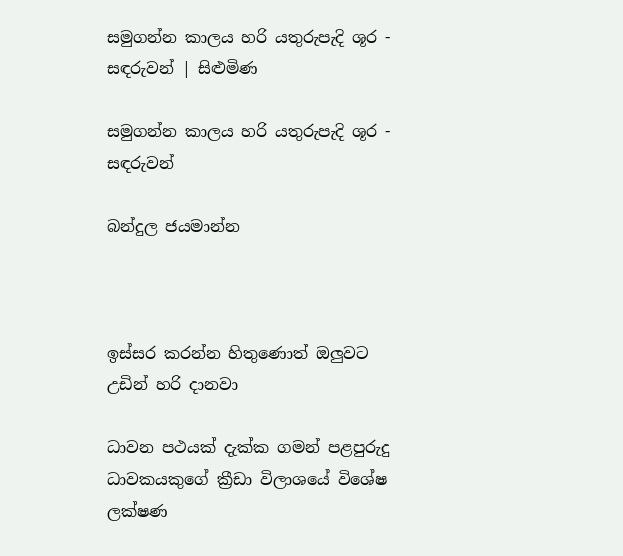සමුගන්න කාලය හරි යතුරුපැදි ශූර - සඳරුවන් | සිළුමිණ

සමුගන්න කාලය හරි යතුරුපැදි ශූර - සඳරුවන්

බන්දුල ජයමාන්න



ඉස්සර කරන්න හිතුණොත් ඔලුවට උඩින් හරි දානවා

ධාවන පථයක් දැක්ක ගමන් පළපුරුදු ධාවකයකුගේ ක්‍රීඩා විලාශයේ විශේෂ ලක්ෂණ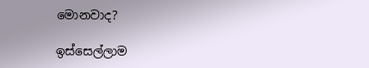මොනවාද?

ඉස්සෙල්ලාම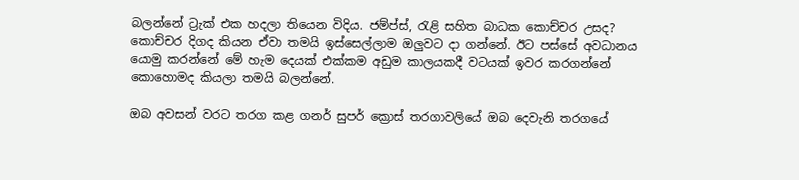බලන්නේ ට්‍රැක් එක හදලා තියෙන විදිය. ජම්ප්ස්, රැළි සහිත බාධක කොච්චර උසද? කොච්චර දිගද කියන ඒවා තමයි ඉස්සෙල්ලාම ඔලුවට දා ගන්නේ. ඊට පස්සේ අවධානය යොමු කරන්නේ මේ හැම දෙයක් එක්කම අඩුම කාලයකදී වටයක් ඉවර කරගන්නේ කොහොමද කියලා තමයි බලන්නේ.

ඔබ අවසන් වරට තරග කළ ගනර් සුපර් ක්‍රොස් තරගාවලියේ ඔබ දෙවැනි තරගයේ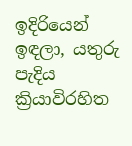ඉදිරියෙන් ඉඳලා, යතුරු පැදිය ක්‍රියාවිරහිත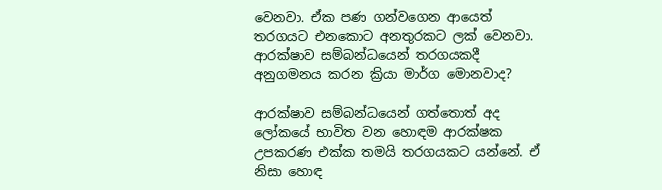වෙනවා. ඒක පණ ගන්වගෙන ආයෙත් තරගයට එනකොට අනතුරකට ලක් වෙනවා. ආරක්ෂාව සම්බන්ධයෙන් තරගයකදී අනුගමනය කරන ක්‍රියා මාර්ග මොනවාද?

ආරක්ෂාව සම්බන්ධයෙන් ගත්තොත් අද ලෝකයේ භාවිත වන හොඳම ආරක්ෂක උපකරණ එක්ක තමයි තරගයකට යන්නේ. ඒ නිසා හොඳ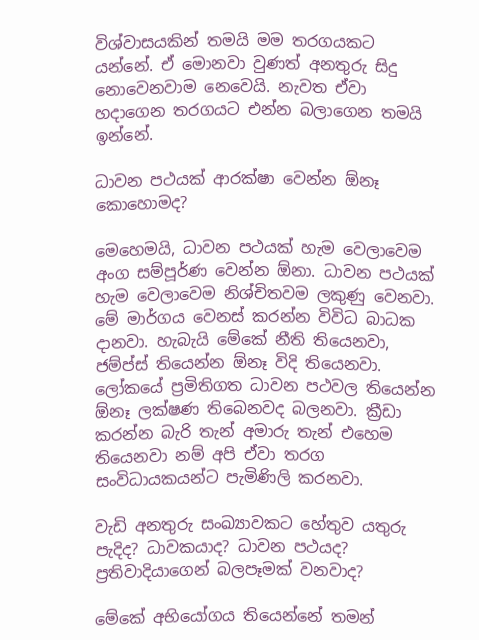විශ්වාසයකින් තමයි මම තරගයකට යන්නේ. ඒ මොනවා වුණත් අනතුරු සිදු නොවෙනවාම නෙවෙයි. නැවත ඒවා හදාගෙන තරගයට එන්න බලාගෙන තමයි ඉන්නේ.

ධාවන පථයක් ආරක්ෂා වෙන්න ඕනෑ කොහොමද?

මෙහෙමයි, ධාවන පථයක් හැම වෙලාවෙම අංග සම්පූර්ණ වෙන්න ඕනා. ධාවන පථයක් හැම වෙලාවෙම නිශ්චිතවම ලකුණු වෙනවා. මේ මාර්ගය වෙනස් කරන්න විවිධ බාධක දානවා. හැබැයි මේකේ නීති තියෙනවා, ජම්ප්ස් තියෙන්න ඕනෑ විදි තියෙනවා. ලෝකයේ ප්‍රමිතිගත ධාවන පථවල තියෙන්න ඕනෑ ලක්ෂණ තිබෙනවද බලනවා. ක්‍රීඩා කරන්න බැරි තැන් අමාරු තැන් එහෙම තියෙනවා නම් අපි ඒවා තරග සංවිධායකයන්ට පැමිණිලි කරනවා.

වැඩි අනතුරු සංඛ්‍යාවකට හේතුව යතුරු පැදිද? ධාවකයාද? ධාවන පථයද? ප්‍රතිවාදියාගෙන් බලපෑමක් වනවාද?

මේකේ අභියෝගය තියෙන්නේ තමන්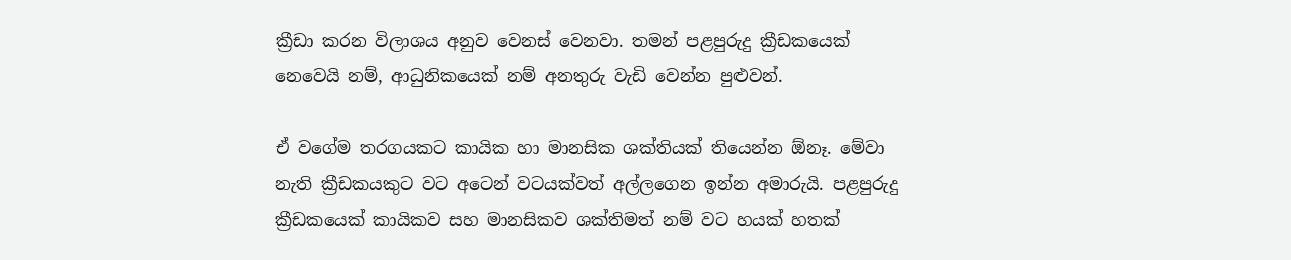ක්‍රීඩා කරන විලාශය අනුව වෙනස් වෙනවා. තමන් පළපුරුදු ක්‍රීඩකයෙක් නෙවෙයි නම්, ආධුනිකයෙක් නම් අනතුරු වැඩි වෙන්න පුළුවන්.

ඒ වගේම තරගයකට කායික හා මානසික ශක්තියක් තියෙන්න ඕනෑ. මේවා නැති ක්‍රීඩකයකුට වට අටෙන් වටයක්වත් අල්ලගෙන ඉන්න අමාරුයි. පළපුරුදු ක්‍රීඩකයෙක් කායිකව සහ මානසිකව ශක්තිමත් නම් වට හයක් හතක්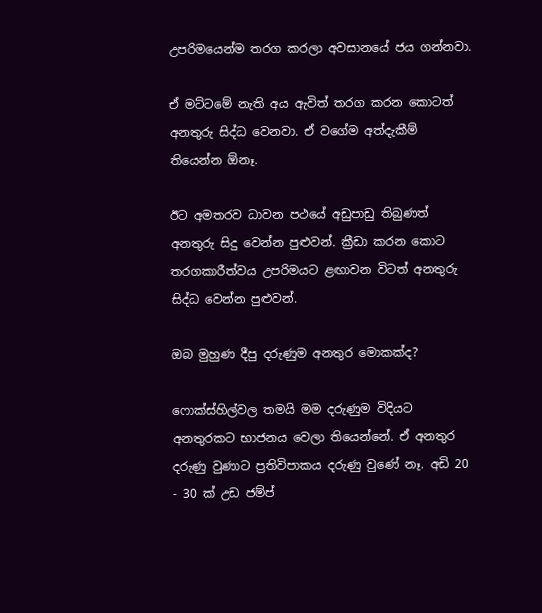උපරිමයෙන්ම තරග කරලා අවසානයේ ජය ගන්නවා.

ඒ මට්ටමේ නැති අය ඇවිත් තරග කරන කොටත් අනතුරු සිද්ධ වෙනවා. ඒ වගේම අත්දැකීම් තියෙන්න ඕනෑ.

ඊට අමතරව ධාවන පථයේ අඩුපාඩු තිබුණත් අනතුරු සිදු වෙන්න පුළුවන්. ක්‍රීඩා කරන කොට තරගකාරීත්වය උපරිමයට ළඟාවන විටත් අනතුරු සිද්ධ වෙන්න පුළුවන්.

ඔබ මුහුණ දීපු දරුණුම අනතුර මොකක්ද?

ෆොක්ස්හිල්වල තමයි මම දරුණුම විදියට අනතුරකට භාජනය වෙලා තියෙන්නේ. ඒ අනතුර දරුණු වුණාට ප්‍රතිවිපාකය දරුණු වුණේ නෑ. අඩි 20 - 30 ක් උඩ ජම්ප්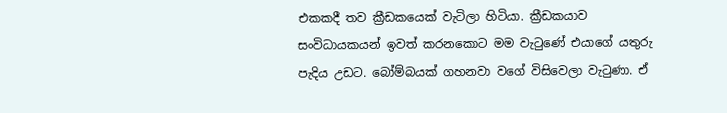එකකදී තව ක්‍රීඩකයෙක් වැටිලා හිටියා. ක්‍රීඩකයාව සංවිධායකයන් ඉවත් කරනකොට මම වැටුණේ එයාගේ යතුරු පැදිය උඩට. බෝම්බයක් ගහනවා වගේ විසිවෙලා වැටුණා. ඒ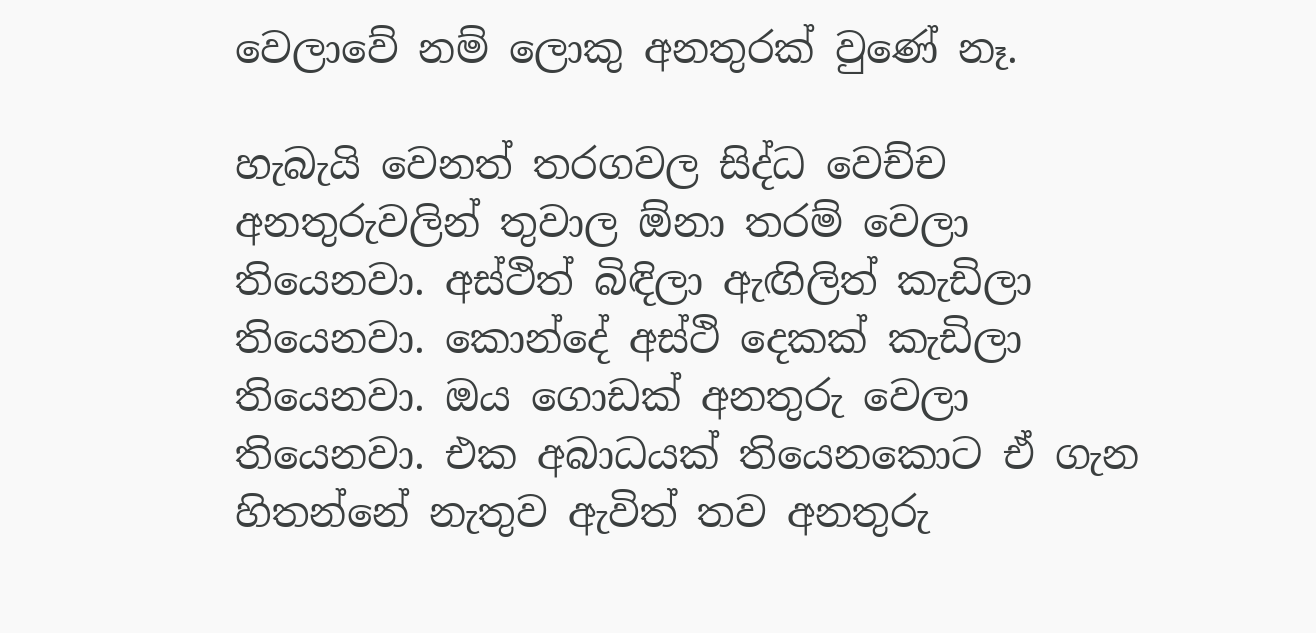වෙලාවේ නම් ලොකු අනතුරක් වුණේ නෑ.

හැබැයි වෙනත් තරගවල සිද්ධ වෙච්ච අනතුරුවලින් තුවාල ඕනා තරම් වෙලා තියෙනවා. අස්ථිත් බිඳිලා ඇඟිලිත් කැඩිලා තියෙනවා. කොන්දේ අස්ථි දෙකක් කැඩිලා තියෙනවා. ඔය ගොඩක් අනතුරු වෙලා තියෙනවා. එක අබාධයක් තියෙනකොට ඒ ගැන හිතන්නේ නැතුව ඇවිත් තව අනතුරු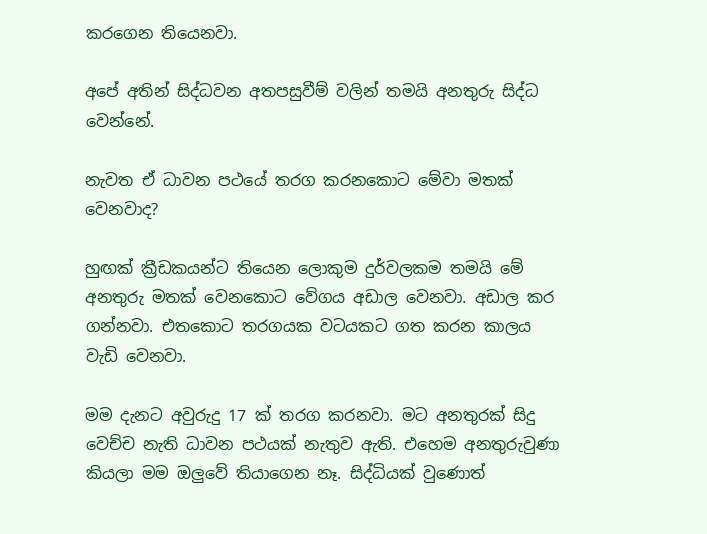කරගෙන තියෙනවා.

අපේ අතින් සිද්ධවන අතපසුවීම් වලින් තමයි අනතුරු සිද්ධ වෙන්නේ.

නැවත ඒ ධාවන පථයේ තරග කරනකොට මේවා මතක් වෙනවාද?

හුඟක් ක්‍රීඩකයන්ට තියෙන ලොකුම දුර්වලකම තමයි මේ අනතුරු මතක් වෙනකොට වේගය අඩාල වෙනවා. අඩාල කර ගන්නවා. එතකොට තරගයක වටයකට ගත කරන කාලය වැඩි වෙනවා.

මම දැනට අවුරුදු 17 ක් තරග කරනවා. මට අනතුරක් සිදු වෙච්ච නැති ධාවන පථයක් නැතුව ඇති. එහෙම අනතුරුවුණා කියලා මම ඔලුවේ තියාගෙන නෑ. සිද්ධියක් වුණොත්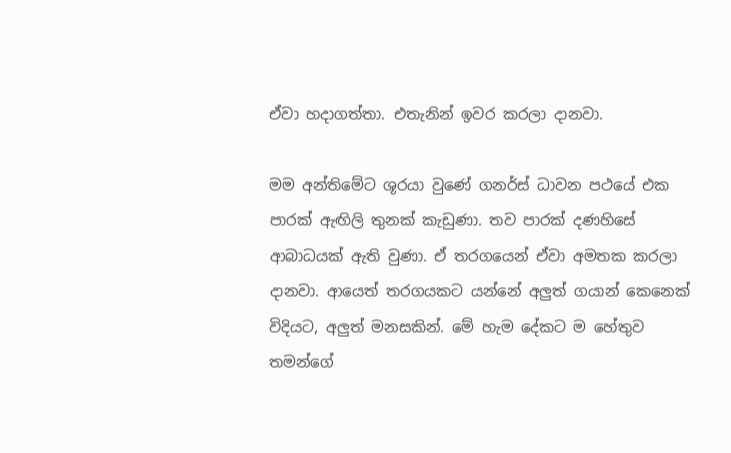ඒවා හදාගත්තා. එතැනින් ඉවර කරලා දානවා.

මම අන්තිමේට ශූරයා වුණේ ගනර්ස් ධාවන පථයේ එක පාරක් ඇඟිලි තුනක් කැඩුණා. තව පාරක් දණහිසේ ආබාධයක් ඇති වුණා. ඒ තරගයෙන් ඒවා අමතක කරලා දානවා. ආයෙත් තරගයකට යන්නේ අලුත් ගයාන් කෙනෙක් විදියට, අලුත් මනසකින්. මේ හැම දේකට ම හේතුව තමන්ගේ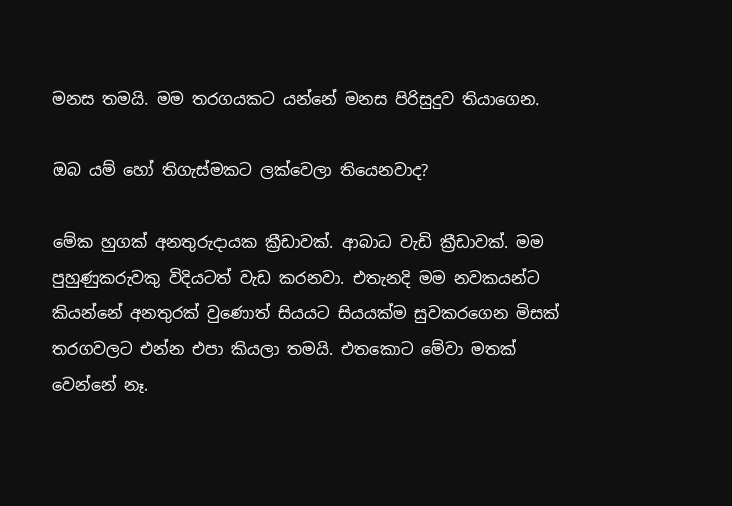මනස තමයි. මම තරගයකට යන්නේ මනස පිරිසුදුව තියාගෙන.

ඔබ යම් හෝ තිගැස්මකට ලක්වෙලා තියෙනවාද?

මේක හුගක් අනතුරුදායක ක්‍රීඩාවක්. ආබාධ වැඩි ක්‍රීඩාවක්. මම පුහුණුකරුවකු විදියටත් වැඩ කරනවා. එතැනදි මම නවකයන්ට කියන්නේ අනතුරක් වුණොත් සියයට සියයක්ම සුවකරගෙන මිසක් තරගවලට එන්න එපා කියලා තමයි. එතකොට මේවා මතක් වෙන්නේ නෑ.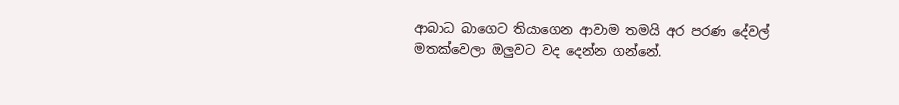ආබාධ බාගෙට තියාගෙන ආවාම තමයි අර පරණ දේවල් මතක්වෙලා ඔලුවට වද දෙන්න ගන්නේ.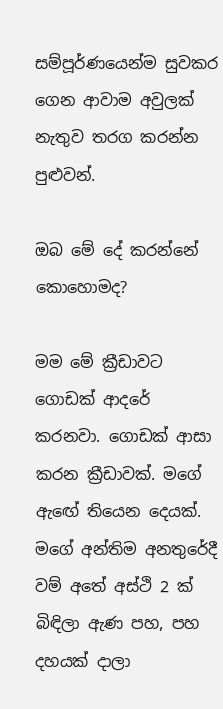සම්පූර්ණයෙන්ම සුවකර ගෙන ආවාම අවුලක් නැතුව තරග කරන්න පුළුවන්.

ඔබ මේ දේ කරන්නේ කොහොමද?

මම මේ ක්‍රීඩාවට ගොඩක් ආදරේ කරනවා. ගොඩක් ආසා කරන ක්‍රීඩාවක්. මගේ ඇඟේ තියෙන දෙයක්. මගේ අන්තිම අනතුරේදී වම් අතේ අස්ථි 2 ක් බිඳිලා ඇණ පහ, පහ දහයක් දාලා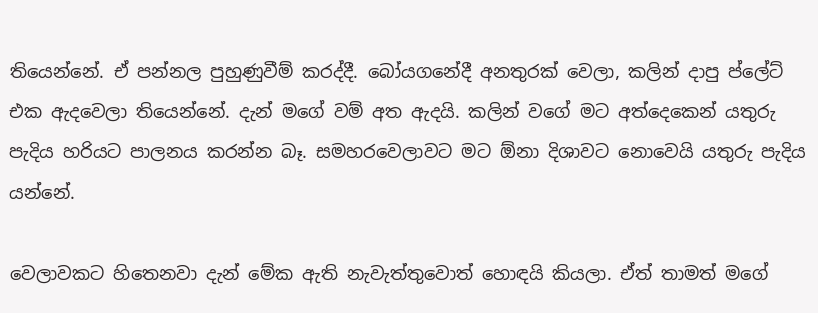තියෙන්නේ. ඒ පන්නල පුහුණුවීම් කරද්දී. බෝයගනේදී අනතුරක් වෙලා, කලින් දාපු ප්ලේට් එක ඇදවෙලා තියෙන්නේ. දැන් මගේ වම් අත ඇදයි. කලින් වගේ මට අත්දෙකෙන් යතුරු පැදිය හරියට පාලනය කරන්න බෑ. සමහරවෙලාවට මට ඕනා දිශාවට නොවෙයි යතුරු පැදිය යන්නේ.

වෙලාවකට හිතෙනවා දැන් මේක ඇති නැවැත්තුවොත් හොඳයි කියලා. ඒත් තාමත් මගේ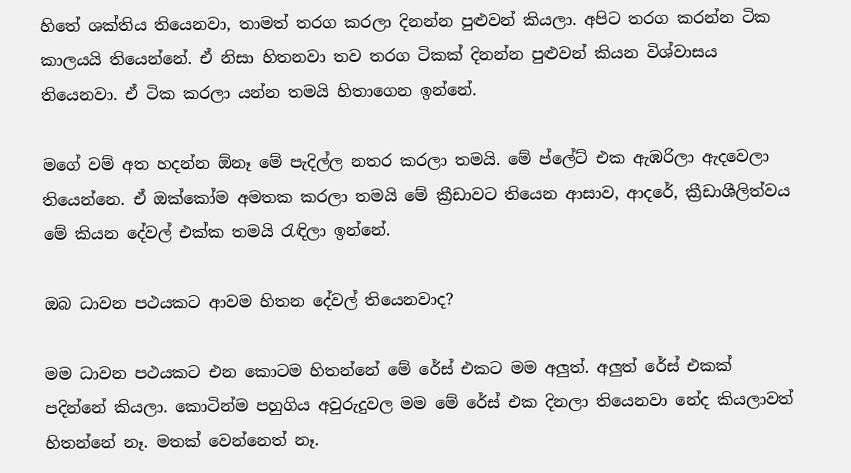හිතේ ශක්තිය තියෙනවා, තාමත් තරග කරලා දිනන්න පුළුවන් කියලා. අපිට තරග කරන්න ටික කාලයයි තියෙන්නේ. ඒ නිසා හිතනවා තව තරග ටිකක් දිනන්න පුළුවන් කියන විශ්වාසය තියෙනවා. ඒ ටික කරලා යන්න තමයි හිතාගෙන ඉන්නේ.

මගේ වම් අත හදන්න ඕනෑ මේ පැදිල්ල නතර කරලා තමයි. මේ ප්ලේට් එක ඇඹරිලා ඇදවෙලා තියෙන්නෙ. ඒ ඔක්කෝම අමතක කරලා තමයි මේ ක්‍රීඩාවට තියෙන ආසාව, ආදරේ, ක්‍රීඩාශීලිත්වය මේ කියන දේවල් එක්ක තමයි රැඳිලා ඉන්නේ.

ඔබ ධාවන පථයකට ආවම හිතන දේවල් තියෙනවාද?

මම ධාවන පථයකට එන කොටම හිතන්නේ මේ රේස් එකට මම අලුත්. අලුත් රේස් එකක් පදින්නේ කියලා. කොටින්ම පහුගිය අවුරුදුවල මම මේ රේස් එක දිනලා තියෙනවා නේද කියලාවත් හිතන්නේ නෑ. මතක් වෙන්නෙත් නෑ.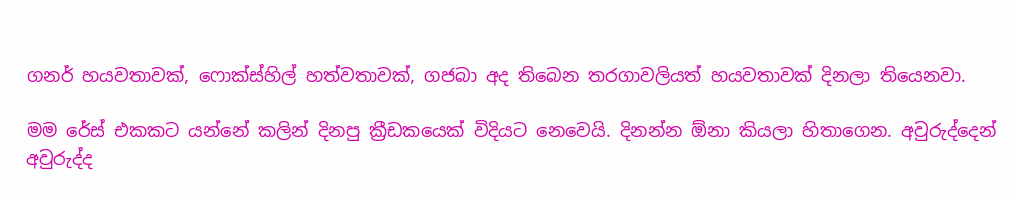ගනර් හයවතාවක්, ෆොක්ස්හිල් හත්වතාවක්, ගජබා අද තිබෙන තරගාවලියත් හයවතාවක් දිනලා තියෙනවා.

මම රේස් එකකට යන්නේ කලින් දිනපු ක්‍රීඩකයෙක් විදියට නෙවෙයි. දිනන්න ඕනා කියලා හිතාගෙන. අවුරුද්දෙන් අවුරුද්ද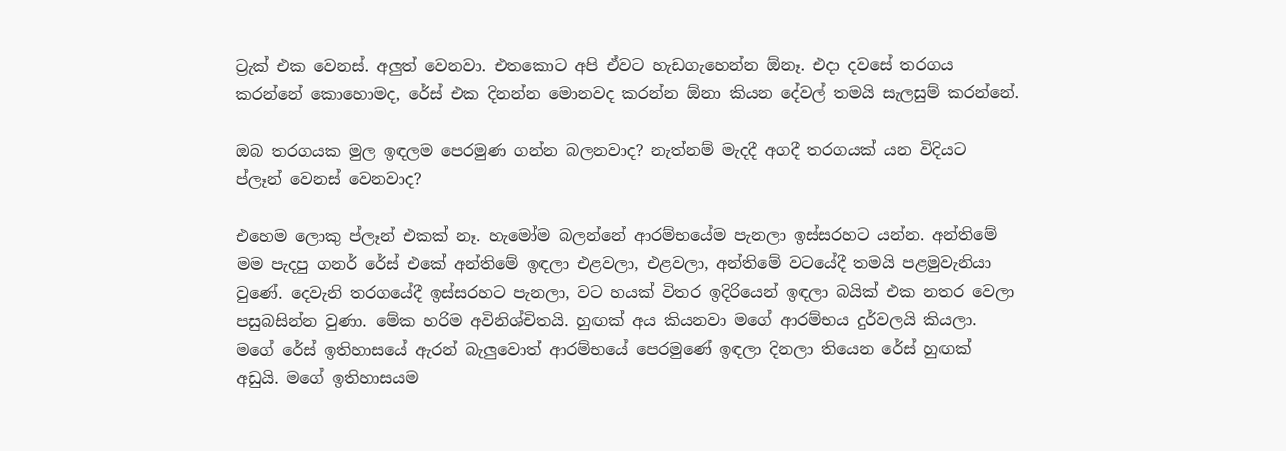ට්‍රැක් එක වෙනස්. අලුත් වෙනවා. එතකොට අපි ඒවට හැඩගැහෙන්න ඕනෑ. එදා දවසේ තරගය කරන්නේ කොහොමද, රේස් එක දිනන්න මොනවද කරන්න ඕනා කියන දේවල් තමයි සැලසුම් කරන්නේ.

ඔබ තරගයක මුල ඉඳලම පෙරමුණ ගන්න බලනවාද? නැත්නම් මැදදී අගදී තරගයක් යන විදියට ප්ලෑන් වෙනස් වෙනවාද?

එහෙම ලොකු ප්ලෑන් එකක් නෑ. හැමෝම බලන්නේ ආරම්භයේම පැනලා ඉස්සරහට යන්න. අන්තිමේ මම පැදපු ගනර් රේස් එකේ අන්තිමේ ඉඳලා එළවලා, එළවලා, අන්තිමේ වටයේදී තමයි පළමුවැනියා වුණේ. දෙවැනි තරගයේදී ඉස්සරහට පැනලා, වට හයක් විතර ඉදිරියෙන් ඉඳලා බයික් එක නතර වෙලා පසුබසින්න වුණා. මේක හරිම අවිනිශ්චිතයි. හුඟක් අය කියනවා මගේ ආරම්භය දුර්වලයි කියලා. මගේ රේස් ඉතිහාසයේ ඇරන් බැලුවොත් ආරම්භයේ පෙරමුණේ ඉඳලා දිනලා තියෙන රේස් හුඟක් අඩුයි. මගේ ඉතිහාසයම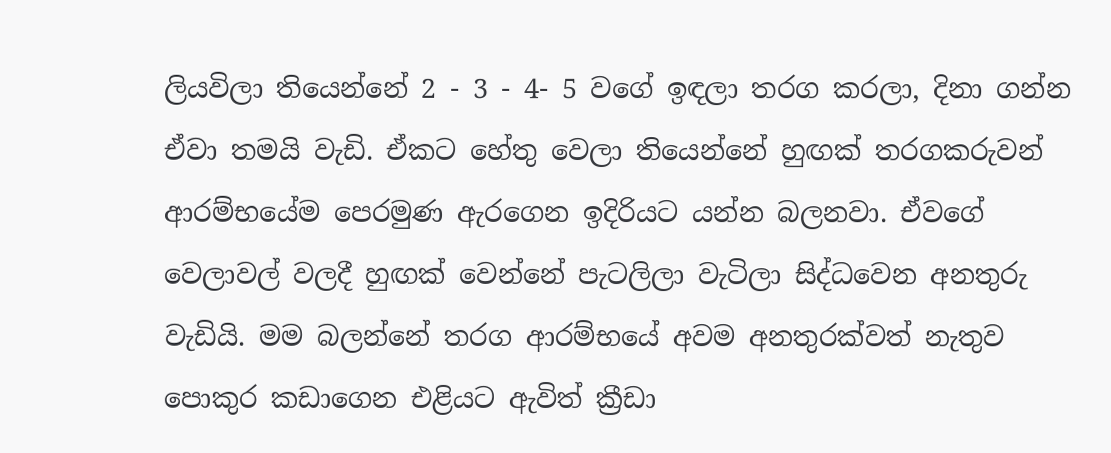ලියවිලා තියෙන්නේ 2 - 3 - 4- 5 වගේ ඉඳලා තරග කරලා, දිනා ගන්න ඒවා තමයි වැඩි. ඒකට හේතු වෙලා තියෙන්නේ හුඟක් තරගකරුවන් ආරම්භයේම පෙරමුණ ඇරගෙන ඉදිරියට යන්න බලනවා. ඒවගේ වෙලාවල් වලදී හුඟක් වෙන්නේ පැටලිලා වැටිලා සිද්ධවෙන අනතුරු වැඩියි. මම බලන්නේ තරග ආරම්භයේ අවම අනතුරක්වත් නැතුව පොකුර කඩාගෙන එළියට ඇවිත් ක්‍රීඩා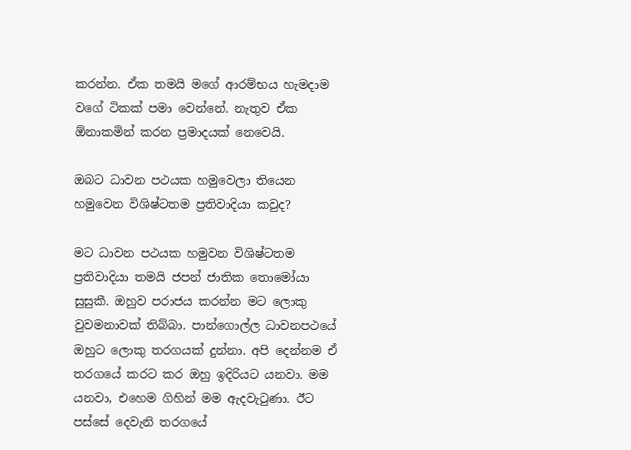කරන්න. ඒක තමයි මගේ ආරම්භය හැමදාම වගේ ටිකක් පමා වෙන්නේ. නැතුව ඒක ඕනාකමින් කරන ප්‍රමාදයක් නෙවෙයි.

ඔබට ධාවන පථයක හමුවෙලා තියෙන හමුවෙන විශිෂ්ටතම ප්‍රතිවාදියා කවුද?

මට ධාවන පථයක හමුවන විශිෂ්ටතම ප්‍රතිවාදියා තමයි ජපන් ජාතික තොමෝයා සුසුකී. ඔහුව පරාජය කරන්න මට ලොකු වුවමනාවක් තිබ්බා. පාන්ගොල්ල ධාවනපථයේ ඔහුට ලොකු තරගයක් දුන්නා. අපි දෙන්නම ඒ තරගයේ කරට කර ඔහු ඉදිරියට යනවා. මම යනවා, එහෙම ගිහින් මම ඇදවැටුණා. ඊට පස්සේ දෙවැනි තරගයේ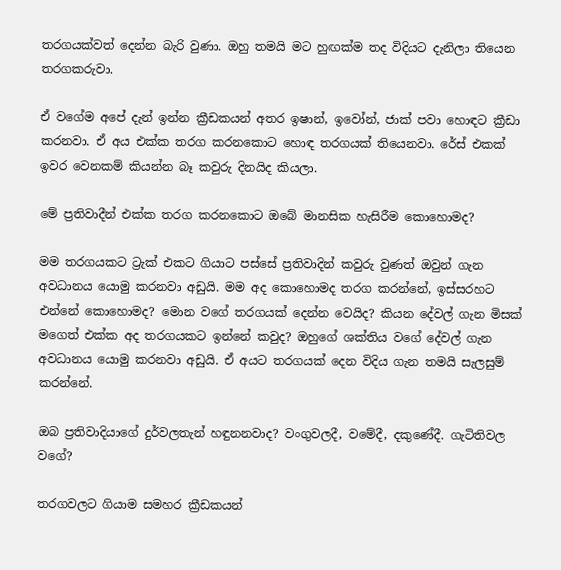තරගයක්වත් දෙන්න බැරි වුණා. ඔහු තමයි මට හුඟක්ම තද විදියට දැනිලා තියෙන තරගකරුවා.

ඒ වගේම අපේ දැන් ඉන්න ක්‍රීඩකයන් අතර ඉෂාන්, ඉවෝන්, ජාක් පවා හොඳට ක්‍රීඩා කරනවා. ඒ අය එක්ක තරග කරනකොට හොඳ තරගයක් තියෙනවා. රේස් එකක් ඉවර වෙනකම් කියන්න බෑ කවුරු දිනයිද කියලා.

මේ ප්‍රතිවාදීන් එක්ක තරග කරනකොට ඔබේ මානසික හැසිරීම කොහොමද?

මම තරගයකට ට්‍රැක් එකට ගියාට පස්සේ ප්‍රතිවාදින් කවුරු වුණත් ඔවුන් ගැන අවධානය යොමු කරනවා අඩුයි. මම අද කොහොමද තරග කරන්නේ, ඉස්සරහට එන්නේ කොහොමද? මොන වගේ තරගයක් දෙන්න වෙයිද? කියන දේවල් ගැන මිසක් මගෙත් එක්ක අද තරගයකට ඉන්නේ කවුද? ඔහුගේ ශක්තිය වගේ දේවල් ගැන අවධානය යොමු කරනවා අඩුයි. ඒ අයට තරගයක් දෙන විදිය ගැන තමයි සැලසුම් කරන්නේ.

ඔබ ප්‍රතිවාදියාගේ දුර්වලතැන් හඳුනනවාද? වංගුවලදී, වමේදී, දකුණේදී. ගැටිතිවල වගේ?

තරගවලට ගියාම සමහර ක්‍රීඩකයන්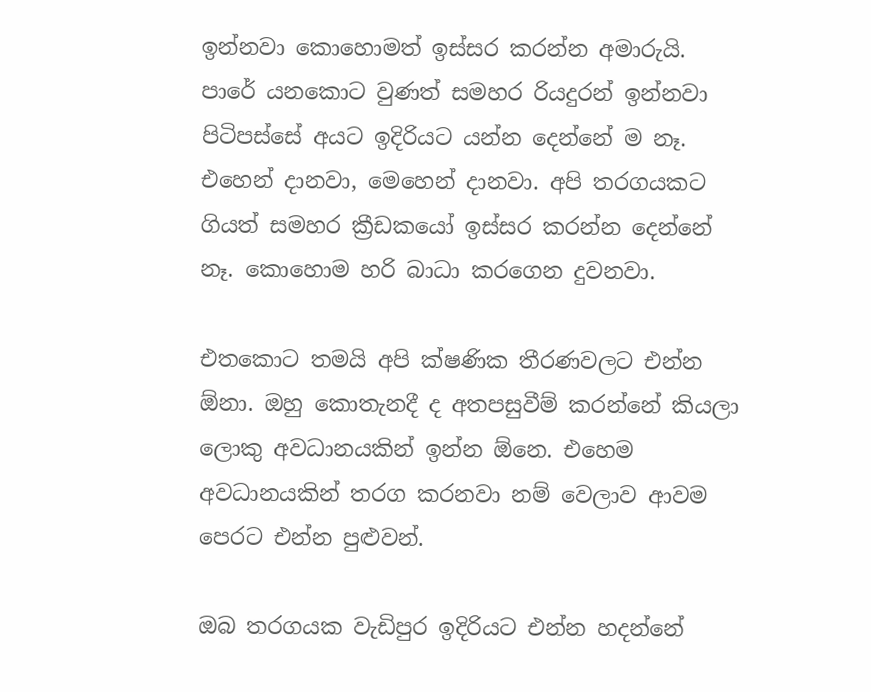ඉන්නවා කොහොමත් ඉස්සර කරන්න අමාරුයි. පාරේ යනකොට වුණත් සමහර රියදුරන් ඉන්නවා පිටිපස්සේ අයට ඉදිරියට යන්න දෙන්නේ ම නෑ. එහෙන් දානවා, මෙහෙන් දානවා. අපි තරගයකට ගියත් සමහර ක්‍රීඩකයෝ ඉස්සර කරන්න දෙන්නේ නෑ. කොහොම හරි බාධා කරගෙන දුවනවා.

එතකොට තමයි අපි ක්ෂණික තීරණවලට එන්න ඕනා. ඔහු කොතැනදී ද අතපසුවීම් කරන්නේ කියලා ලොකු අවධානයකින් ඉන්න ඕනෙ. එහෙම අවධානයකින් තරග කරනවා නම් වෙලාව ආවම පෙරට එන්න පුළුවන්.

ඔබ තරගයක වැඩිපුර ඉදිරියට එන්න හදන්නේ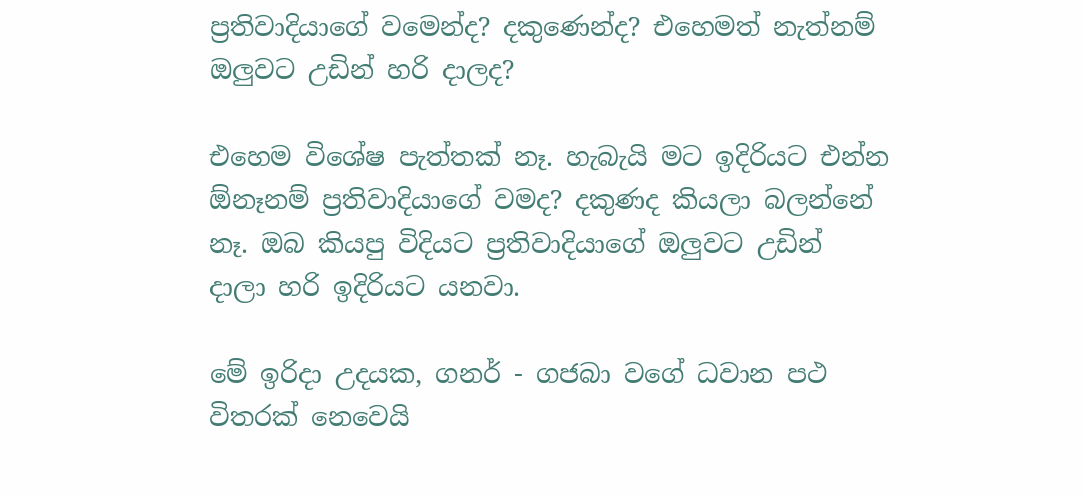ප්‍රතිවාදියාගේ වමෙන්ද? දකුණෙන්ද? එහෙමත් නැත්නම් ඔලුවට උඩින් හරි දාලද?

එහෙම විශේෂ පැත්තක් නෑ. හැබැයි මට ඉදිරියට එන්න ඕනෑනම් ප්‍රතිවාදියාගේ වමද? දකුණද කියලා බලන්නේ නෑ. ඔබ කියපු විදියට ප්‍රතිවාදියාගේ ඔලුවට උඩින් දාලා හරි ඉදිරියට යනවා.

මේ ඉරිදා උදයක, ගනර් - ගජබා වගේ ධවාන පථ විතරක් නෙවෙයි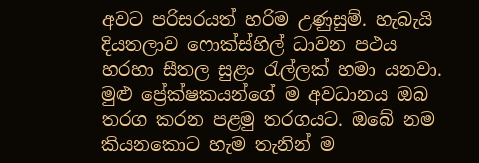අවට පරිසරයත් හරිම උණුසුම්. හැබැයි දියතලාව ෆොක්ස්හිල් ධාවන පථය හරහා සීතල සුළං රැල්ලක් හමා යනවා. මුළු ප්‍රේක්ෂකයන්ගේ ම අවධානය ඔබ තරග කරන පළමු තරගයට. ඔබේ නම කියනකොට හැම තැනින් ම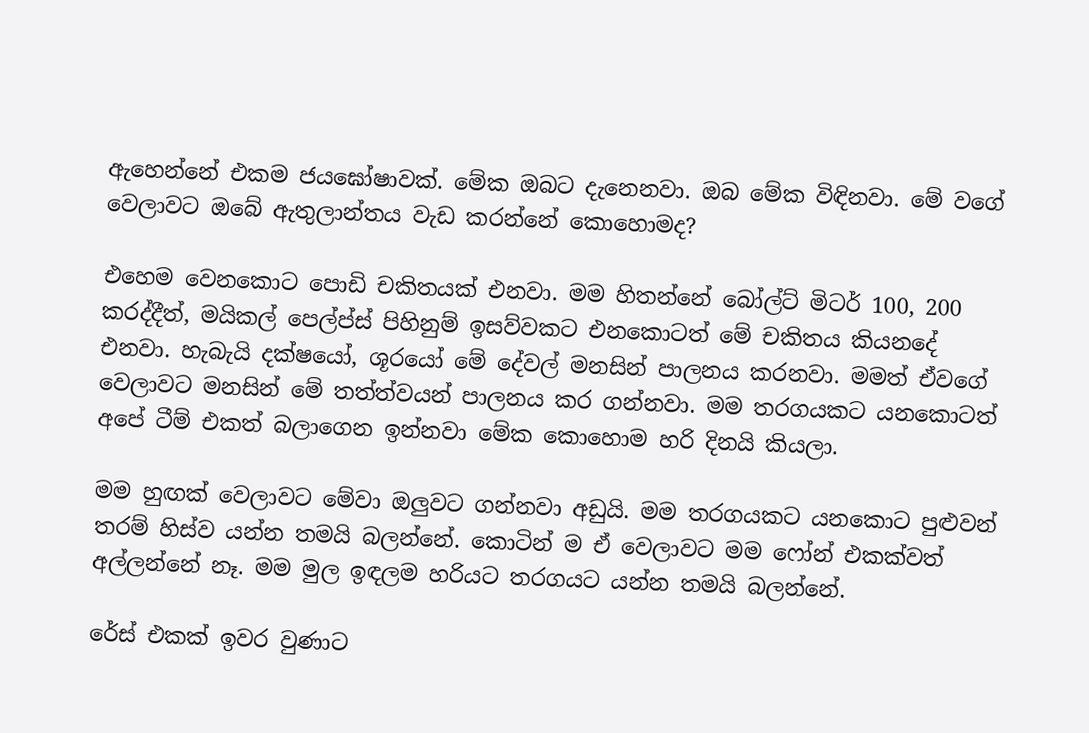ඇහෙන්නේ එකම ජයඝෝෂාවක්. මේක ඔබට දැනෙනවා. ඔබ මේක විඳිනවා. මේ වගේ වෙලාවට ඔබේ ඇතුලාන්තය වැඩ කරන්නේ කොහොමද?

එහෙම වෙනකොට පොඩි චකිතයක් එනවා. මම හිතන්නේ බෝල්ට් මිටර් 100, 200 කරද්දීත්, මයිකල් පෙල්ප්ස් පිහිනුම් ඉසව්වකට එනකොටත් මේ චකිතය කියනදේ එනවා. හැබැයි දක්ෂයෝ, ශූරයෝ මේ දේවල් මනසින් පාලනය කරනවා. මමත් ඒවගේ වෙලාවට මනසින් මේ තත්ත්වයන් පාලනය කර ගන්නවා. මම තරගයකට යනකොටත් අපේ ටීම් එකත් බලාගෙන ඉන්නවා මේක කොහොම හරි දිනයි කියලා.

මම හුඟක් වෙලාවට මේවා ඔලුවට ගන්නවා අඩුයි. මම තරගයකට යනකොට පුළුවන් තරම් හිස්ව යන්න තමයි බලන්නේ. කොටින් ම ඒ වෙලාවට මම ෆෝන් එකක්වත් අල්ලන්නේ නෑ. මම මුල ඉඳලම හරියට තරගයට යන්න තමයි බලන්නේ.

රේස් එකක් ඉවර වුණාට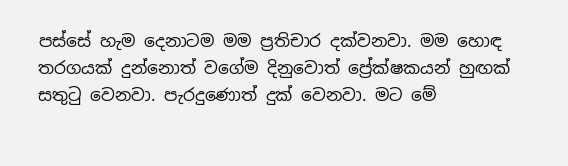පස්සේ හැම දෙනාටම මම ප්‍රතිචාර දක්වනවා. මම හොඳ තරගයක් දුන්නොත් වගේම දිනුවොත් ප්‍රේක්ෂකයන් හුඟක් සතුටු වෙනවා. පැරදුණොත් දුක් වෙනවා. මට මේ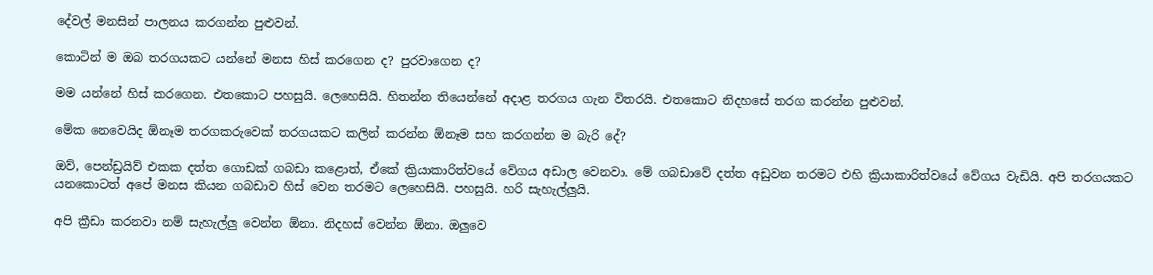දේවල් මනසින් පාලනය කරගන්න පුළුවන්.

කොටින් ම ඔබ තරගයකට යන්නේ මනස හිස් කරගෙන ද? පුරවාගෙන ද?

මම යන්නේ හිස් කරගෙන. එතකොට පහසුයි. ලෙහෙසියි. හිතන්න තියෙන්නේ අදාළ තරගය ගැන විතරයි. එතකොට නිදහසේ තරග කරන්න පුළුවන්.

මේක නෙවෙයිද ඕනෑම තරගකරුවෙක් තරගයකට කලින් කරන්න ඕනෑම සහ කරගන්න ම බැරි දේ?

ඔව්, පෙන්ඩ්‍රයිව් එකක දත්ත ගොඩක් ගබඩා කළොත්, ඒකේ ක්‍රියාකාරිත්වයේ වේගය අඩාල වෙනවා. මේ ගබඩාවේ දත්ත අඩුවන තරමට එහි ක්‍රියාකාරිත්වයේ වේගය වැඩියි. අපි තරගයකට යනකොටත් අපේ මනස කියන ගබඩාව හිස් වෙන තරමට ලෙහෙසියි. පහසුයි. හරි සැහැල්ලුයි.

අපි ක්‍රීඩා කරනවා නම් සැහැල්ලු වෙන්න ඕනා. නිදහස් වෙන්න ඕනා. ඔලුවෙ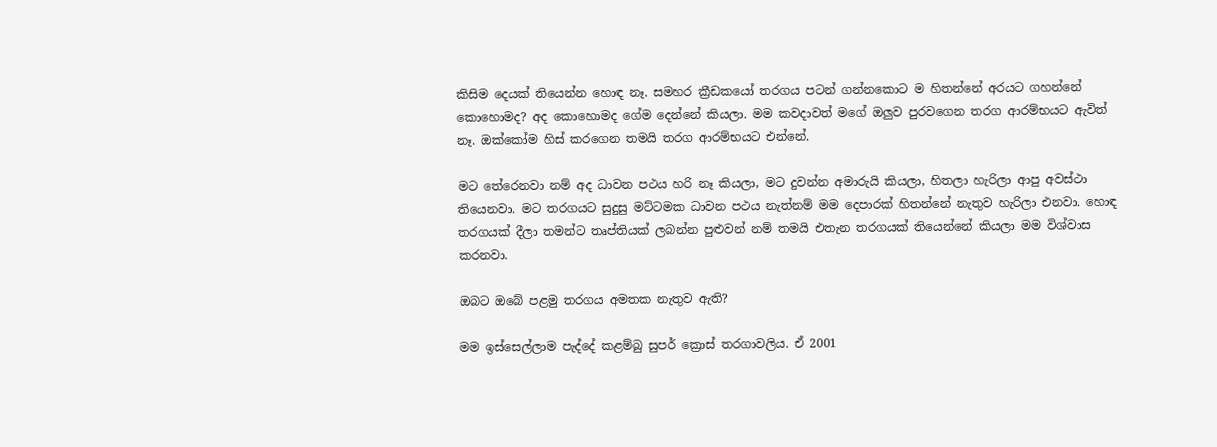කිසිම දෙයක් තියෙන්න හොඳ නෑ. සමහර ක්‍රීඩකයෝ තරගය පටන් ගන්නකොට ම හිතන්නේ අරයට ගහන්නේ කොහොමද? අද කොහොමද ගේම දෙන්නේ කියලා. මම කවදාවත් මගේ ඔලුව පුරවගෙන තරග ආරම්භයට ඇවිත් නෑ. ඔක්කෝම හිස් කරගෙන තමයි තරග ආරම්භයට එන්නේ.

මට තේරෙනවා නම් අද ධාවන පථය හරි නෑ කියලා, මට දුවන්න අමාරුයි කියලා, හිතලා හැරිලා ආපු අවස්ථා තියෙනවා. මට තරගයට සුදුසු මට්ටමක ධාවන පථය නැත්නම් මම දෙපාරක් හිතන්නේ නැතුව හැරිලා එනවා. හොඳ තරගයක් දීලා තමන්ට තෘප්තියක් ලබන්න පුළුවන් නම් තමයි එතැන තරගයක් තියෙන්නේ කියලා මම විශ්වාස කරනවා.

ඔබට ඔබේ පළමු තරගය අමතක නැතුව ඇති?

මම ඉස්සෙල්ලාම පැද්දේ කළම්බු සුපර් ක්‍රොස් තරගාවලිය. ඒ 2001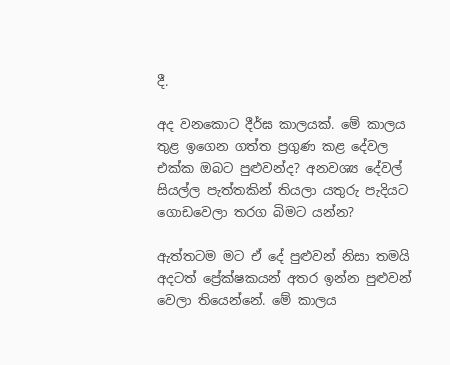දී.

අද වනකොට දීර්ඝ කාලයක්. මේ කාලය තුළ ඉගෙන ගත්ත ප්‍රගුණ කළ දේවල එක්ක ඔබට පුළුවන්ද? අනවශ්‍ය දේවල් සියල්ල පැත්තකින් තියලා යතුරු පැදියට ගොඩවෙලා තරග බිමට යන්න?

ඇත්තටම මට ඒ දේ පුළුවන් නිසා තමයි අදටත් ප්‍රේක්ෂකයන් අතර ඉන්න පුළුවන් වෙලා තියෙන්නේ. මේ කාලය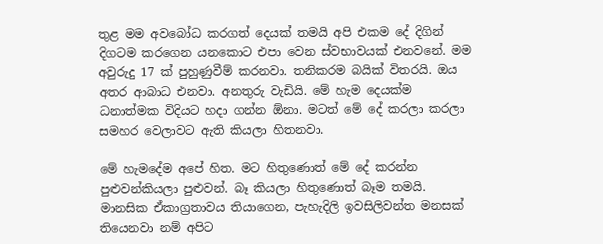තුළ මම අවබෝධ කරගත් දෙයක් තමයි අපි එකම දේ දිගින් දිගටම කරගෙන යනකොට එපා වෙන ස්වභාවයක් එනවනේ. මම අවුරුදු 17 ක් පුහුණුවීම් කරනවා. තනිකරම බයික් විතරයි. ඔය අතර ආබාධ එනවා. අනතුරු වැඩියි. මේ හැම දෙයක්ම ධනාත්මක විදියට හදා ගන්න ඕනා. මටත් මේ දේ කරලා කරලා සමහර වෙලාවට ඇති කියලා හිතනවා.

මේ හැමදේම අපේ හිත. මට හිතුණොත් මේ දේ කරන්න පුළුවන්කියලා පුළුවන්. බෑ කියලා හිතුණොත් බෑම තමයි. මානසික ඒකාග්‍රතාවය තියාගෙන, පැහැදිලි ඉවසිලිවන්ත මනසක් තියෙනවා නම් අපිට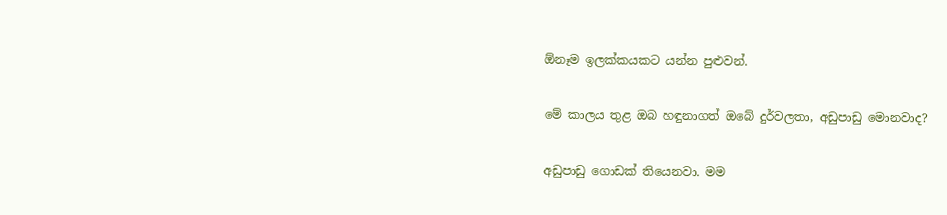ඕනෑම ඉලක්කයකට යන්න පුළුවන්.

මේ කාලය තුළ ඔබ හඳුනාගත් ඔබේ දුර්වලතා, අඩුපාඩු මොනවාද?

අඩුපාඩු ගොඩක් තියෙනවා. මම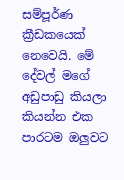සම්පූර්ණ ක්‍රීඩකයෙක් නෙවෙයි. මේ දේවල් මගේ අඩුපාඩු කියලා කියන්න එක පාරටම ඔලුවට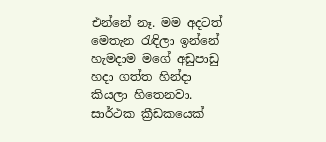එන්නේ නෑ. මම අදටත් මෙතැන රැඳිලා ඉන්නේ හැමදාම මගේ අඩුපාඩු හදා ගත්ත හින්දා කියලා හිතෙනවා. සාර්ථක ක්‍රීඩකයෙක්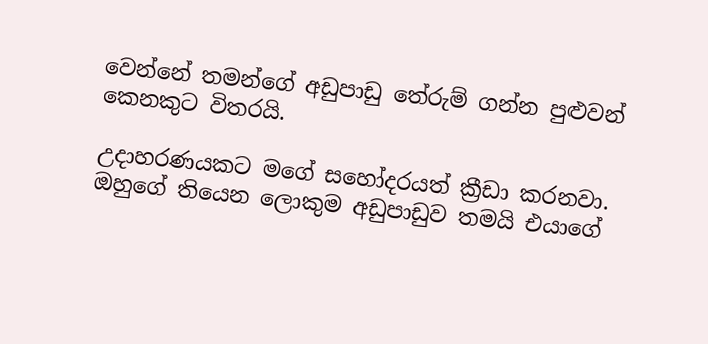වෙන්නේ තමන්ගේ අඩුපාඩු තේරුම් ගන්න පුළුවන් කෙනකුට විතරයි.

උදාහරණයකට මගේ සහෝදරයත් ක්‍රීඩා කරනවා. ඔහුගේ තියෙන ලොකුම අඩුපාඩුව තමයි එයාගේ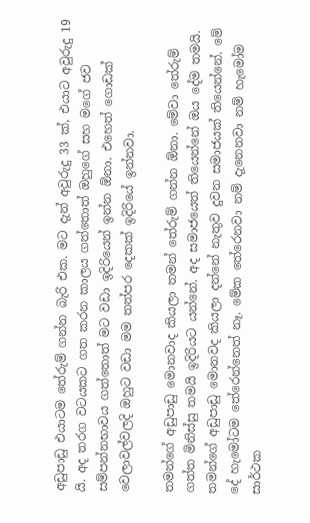අඩුපාඩු එයාටම තේරුම් ගන්න බැරි එක. මට දැන් අවුරුදු 33 ක්, එයාට අවුරුදු 19 යි. අද තරග වටයකට ගත කරන කාලය ගත්තොත් ඔහුගේ සහ මගේ ජව සම්පන්නභාවය ගත්තොත් මට වඩා ඉදිරියෙන් ඉන්න ඕනා. එහෙත් ගොඩක් වෙලාවල්වලදි ඔහුට වඩා මම තත්පර දෙකක් ඉදිරියේ ඉන්නවා.

තමන්ගේ අඩුපාඩු මොනවාද කියලා තමන් තේරුම් ගන්න ඕනා. මේවා තේරුම් ගත්ත මිනිස්සු තමයි ඉදිරියට යන්නේ. අද සමාජයෙත් තියෙන්නේ ඔය දේම තමයි. තමන්ගේ අඩුපාඩු මොනවද කියලා දන්නේ නැතුව දුවන සමාජයක් තියෙන්නේ. මේ දේ හැමෝටම තේරෙන්නෙත් නෑ. මේක තේරෙනවා නම් දැනෙනවා නම් හැමෝම සාර්ථක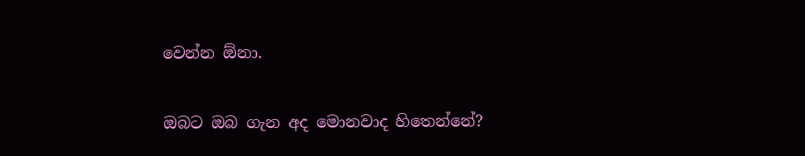වෙන්න ඕනා.

ඔබට ඔබ ගැන අද මොනවාද හිතෙන්නේ?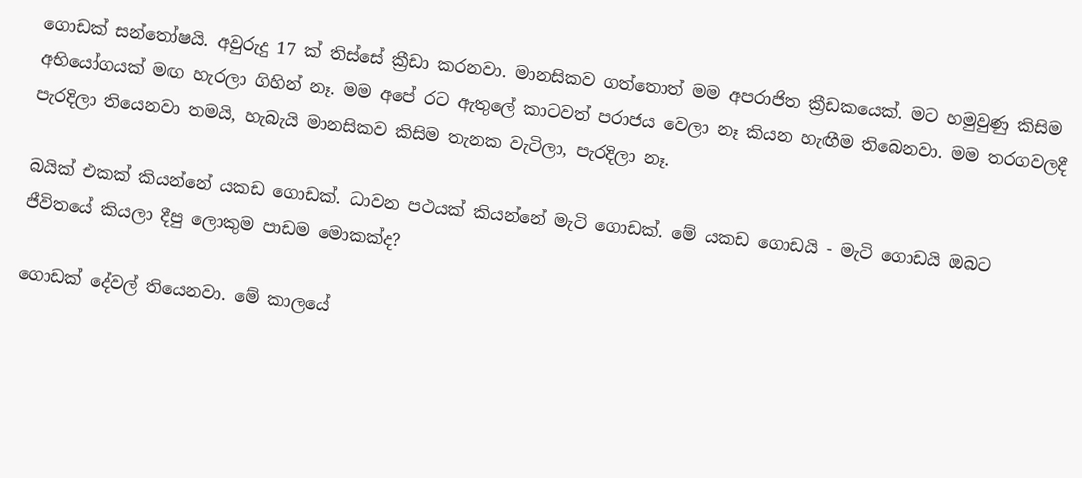ගොඩක් සන්තෝෂයි. අවුරුදු 17 ක් තිස්සේ ක්‍රීඩා කරනවා. මානසිකව ගත්තොත් මම අපරාජිත ක්‍රීඩකයෙක්. මට හමුවුණු කිසිම අභියෝගයක් මඟ හැරලා ගිහින් නෑ. මම අපේ රට ඇතුලේ කාටවත් පරාජය වෙලා නෑ කියන හැඟීම තිබෙනවා. මම තරගවලදී පැරදිලා තියෙනවා තමයි, හැබැයි මානසිකව කිසිම තැනක වැටිලා, පැරදිලා නෑ.

බයික් එකක් කියන්නේ යකඩ ගොඩක්. ධාවන පථයක් කියන්නේ මැටි ගොඩක්. මේ යකඩ ගොඩයි - මැටි ගොඩයි ඔබට ජීවිතයේ කියලා දීපු ලොකුම පාඩම මොකක්ද?

ගොඩක් දේවල් තියෙනවා. මේ කාලයේ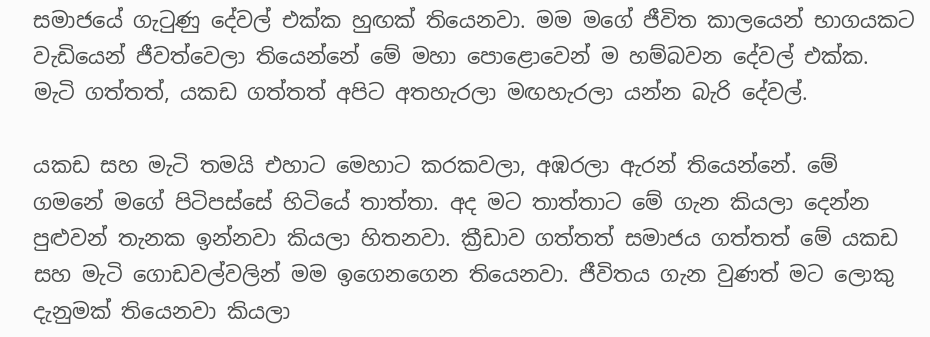සමාජයේ ගැටුණු දේවල් එක්ක හුඟක් තියෙනවා. මම මගේ ජීවිත කාලයෙන් භාගයකට වැඩියෙන් ජීවත්වෙලා තියෙන්නේ මේ මහා පොළොවෙන් ම හම්බවන දේවල් එක්ක. මැටි ගත්තත්, යකඩ ගත්තත් අපිට අතහැරලා මඟහැරලා යන්න බැරි දේවල්.

යකඩ සහ මැටි තමයි එහාට මෙහාට කරකවලා, අඹරලා ඇරන් තියෙන්නේ. මේ ගමනේ මගේ පිටිපස්සේ හිටියේ තාත්තා. අද මට තාත්තාට මේ ගැන කියලා දෙන්න පුළුවන් තැනක ඉන්නවා කියලා හිතනවා. ක්‍රීඩාව ගත්තත් සමාජය ගත්තත් මේ යකඩ සහ මැටි ගොඩවල්වලින් මම ඉගෙනගෙන තියෙනවා. ජීවිතය ගැන වුණත් මට ලොකු දැනුමක් තියෙනවා කියලා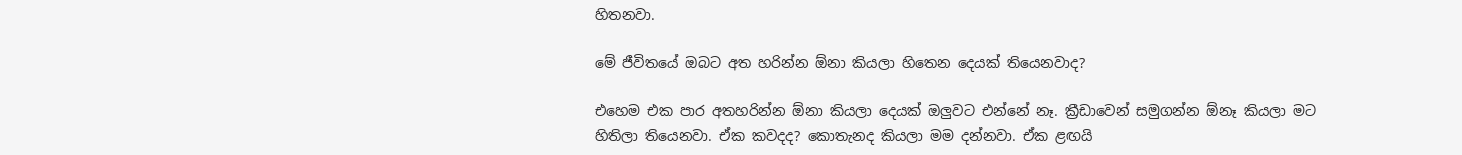හිතනවා.

මේ ජීවිතයේ ඔබට අත හරින්න ඕනා කියලා හිතෙන දෙයක් තියෙනවාද?

එහෙම එක පාර අතහරින්න ඕනා කියලා දෙයක් ඔලුවට එන්නේ නෑ. ක්‍රීඩාවෙන් සමුගන්න ඕනෑ කියලා මට හිතිලා තියෙනවා. ඒක කවදද? කොතැනද කියලා මම දන්නවා. ඒක ළඟයි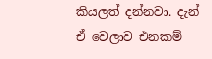කියලත් දන්නවා. දැන් ඒ වෙලාව එනකම්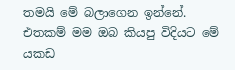තමයි මේ බලාගෙන ඉන්නේ. එතකම් මම ඔබ කියපු විදියට මේ යකඩ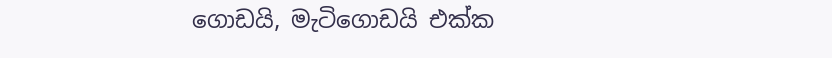ගොඩයි, මැටිගොඩයි එක්ක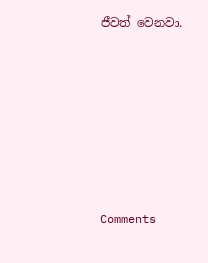ජීවත් වෙනවා.











Comments